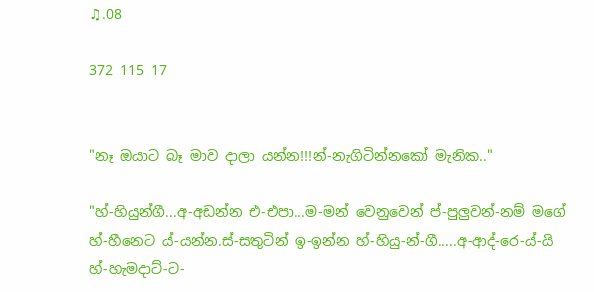♫.08

372 115 17


"නෑ ඔයාට බෑ මාව දාලා යන්න!!!න්-නැගිටින්නකෝ මැනික.."

"හ්-හියුන්ගී...අ-අඩන්න එ-එපා...ම-මන් වෙනුවෙන් ප්-පුලුවන්-නම් මගේ හ්-හීනෙට ය්-යන්න.ස්-සතුටින් ඉ-ඉන්න හ්-හියු-න්-ගී.....අ-ආද්-රෙ-ය්-යි  හ්-හැමදාට්-ට-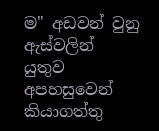ම" අඩවන් වුනු ඇස්වලින් යුතුව අපහසුවෙන් කියාගත්තු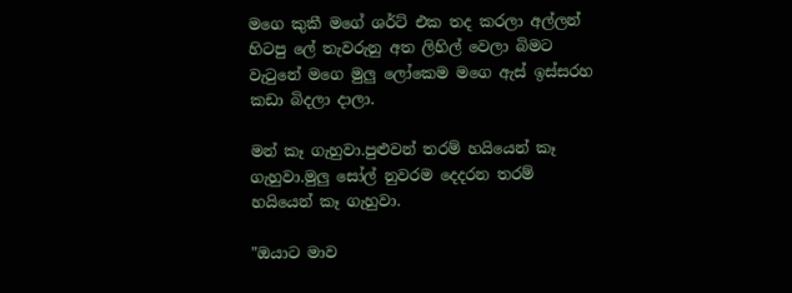මගෙ කුකී මගේ ශර්ට් එක තද කරලා අල්ලන් හිටපු ලේ තැවරුනු අත ලිහිල් වෙලා බිමට වැටුනේ මගෙ මුලු ලෝකෙම මගෙ ඇස් ඉස්සරහ කඩා බිදලා දාලා.

මන් කෑ ගැහුවා.පුළුවන් තරම් හයියෙන් කෑ ගැහුවා.මුලු සෝල් නුවරම දෙදරන තරම් හයියෙන් කෑ ගැහුවා.

"ඔයාට මාව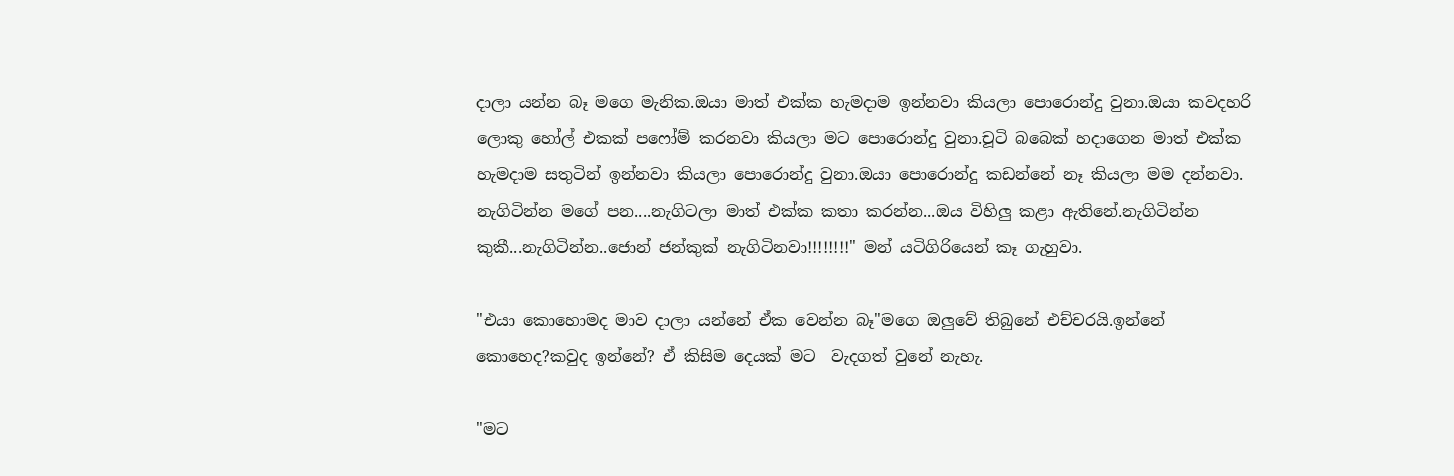දාලා යන්න බෑ මගෙ මැනික.ඔයා මාත් එක්ක හැමදාම ඉන්නවා කියලා පොරොන්දු වුනා.ඔයා කවදහරි ලොකු හෝල් එකක් පෆෝම් කරනවා කියලා මට පොරොන්දු වුනා.චූටි බබෙක් හදාගෙන මාත් එක්ක හැමදාම සතුටින් ඉන්නවා කියලා පොරොන්දු වුනා.ඔයා පොරොන්දු කඩන්නේ නෑ කියලා මම දන්නවා.
නැගිටින්න මගේ පන....නැගිටලා මාත් එක්ක කතා කරන්න...ඔය විහිලු කළා ඇතිනේ.නැගිටින්න කුකී...නැගිටින්න..ජොන් ජන්කුක් නැගිටිනවා!!!!!!!!" මන් යටිගිරියෙන් කෑ ගැහුවා.

"එයා කොහොමද මාව දාලා යන්නේ ඒක වෙන්න බෑ"මගෙ ඔලුවේ තිබුනේ එච්චරයි.ඉන්නේ කොහෙද?කවුද ඉන්නේ? ඒ කිසිම දෙයක් මට  වැදගත් වුනේ නැහැ.

"මට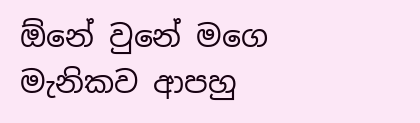ඕනේ වුනේ මගෙ මැනිකව ආපහු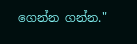ගෙන්න ගන්න."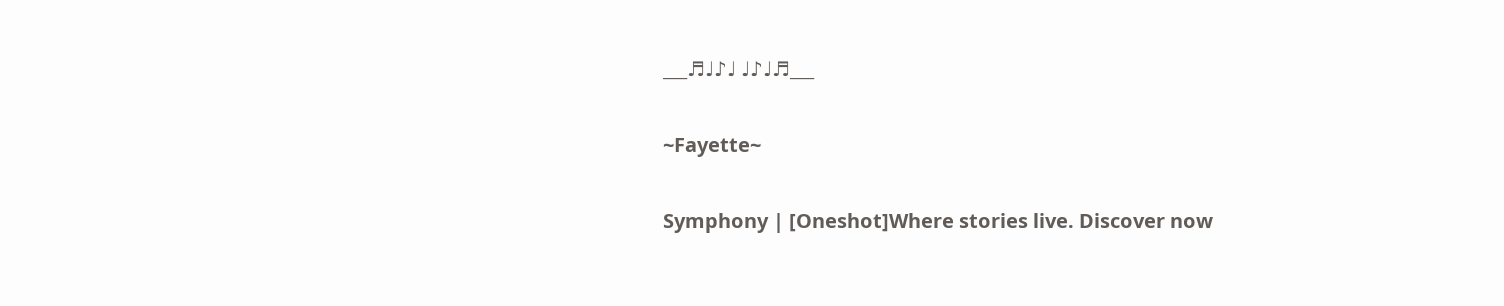___♬♩♪♩ ♩♪♩♬___

~Fayette~

Symphony | [Oneshot]Where stories live. Discover now